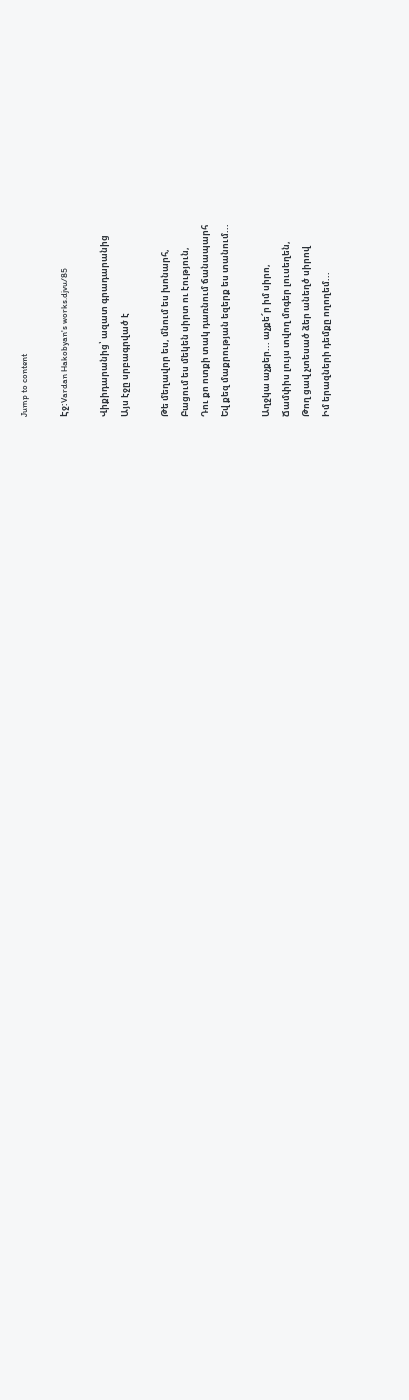Jump to content

Էջ:Vardan Hakobyan's works.djvu/85

Վիքիդարանից՝ ազատ գրադարանից
Այս էջը սրբագրված է

Թե մեղավոր ես, մնում ես խոնարհ,
Բացում ես մեկեն սիրտ ու էություն,
Դու քո ոտքի տակ դառնում ճանապարհ
Եվ քեզ մաքրության եզերք ես տանում...

Աղջկա աչքեր... աչքե՜ր իմ սիրո,
Ճամփիս լույս տվող մոգեր լուսեղեն,
Թող ցավ չտեսած ձեր անեղծ սիրով
Իմ երազների դեմքը ողողեմ...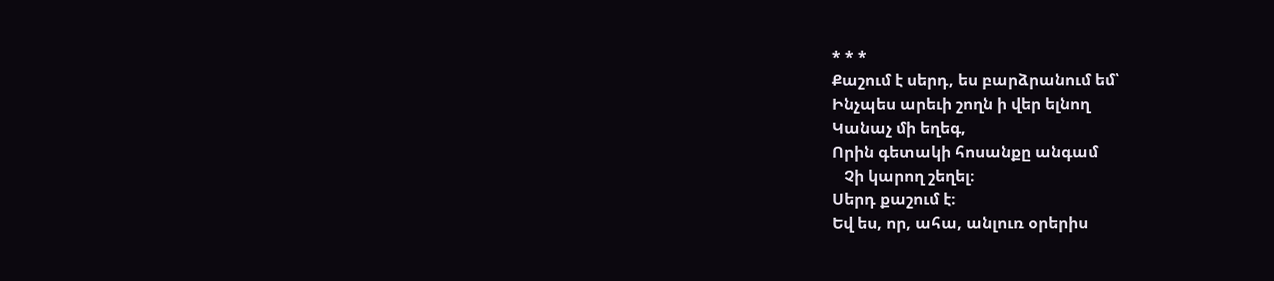* * *
Քաշում է սերդ, ես բարձրանում եմ՝
Ինչպես արեւի շողն ի վեր ելնող
Կանաչ մի եղեգ,
Որին գետակի հոսանքը անգամ
   Չի կարող շեղել։
Սերդ քաշում է։
Եվ ես, որ, ահա, անլուռ օրերիս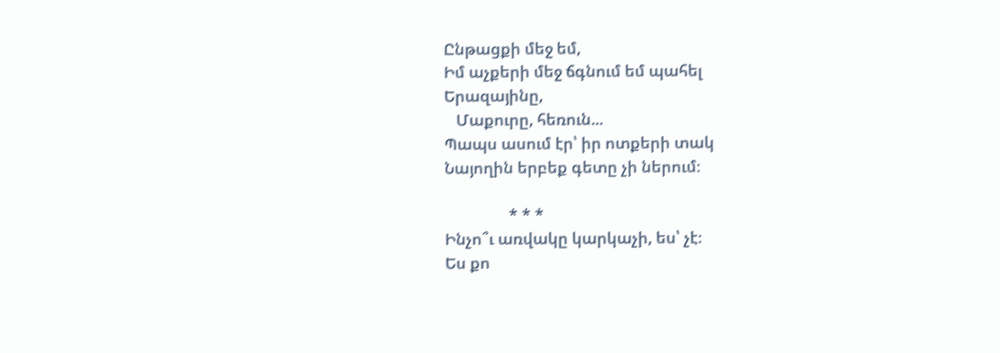Ընթացքի մեջ եմ,
Իմ աչքերի մեջ ճգնում եմ պահել
Երազայինը,
   Մաքուրը, հեռուն...
Պապս ասում էր՝ իր ոտքերի տակ
Նայողին երբեք գետը չի ներում։

                * * *
Ինչո՞ւ առվակը կարկաչի, ես՝ չէ։
Ես քո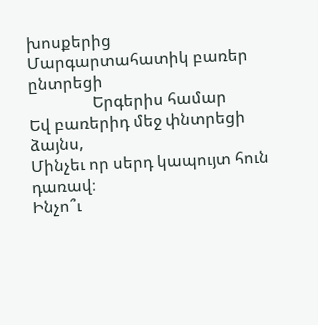խոսքերից
Մարգարտահատիկ բառեր ընտրեցի
                Երգերիս համար
Եվ բառերիդ մեջ փնտրեցի ձայնս,
Մինչեւ որ սերդ կապույտ հուն դառավ։
Ինչո՞ւ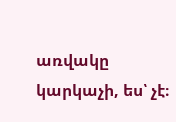առվակը կարկաչի, ես՝ չէ։